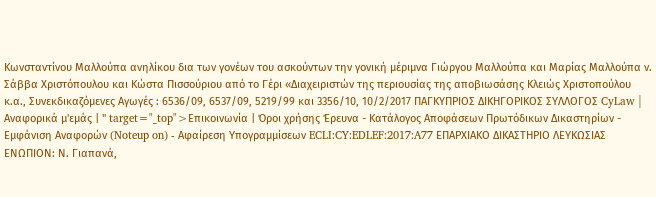Κωνσταντίνου Μαλλούπα ανηλίκου δια των γονέων του ασκούντων την γονική μέριμνα Γιώργου Μαλλούπα και Μαρίας Μαλλούπα ν. Σάββα Χριστόπουλου και Κώστα Πισσούριου από το Γέρι «Διαχειριστών της περιουσίας της αποβιωσάσης Κλειώς Χριστοπούλου κ.α., Συνεκδικαζόμενες Αγωγές : 6536/09, 6537/09, 5219/99 και 3356/10, 10/2/2017 ΠΑΓΚΥΠΡΙΟΣ ΔΙΚΗΓΟΡΙΚΟΣ ΣΥΛΛΟΓΟΣ CyLaw | Αναφορικά μ'εμάς | " target="_top">Επικοινωνία | Όροι χρήσης Έρευνα - Κατάλογος Αποφάσεων Πρωτόδικων Δικαστηρίων - Εμφάνιση Αναφορών (Noteup on) - Αφαίρεση Υπογραμμίσεων ECLI:CY:EDLEF:2017:A77 ΕΠΑΡΧΙΑΚΟ ΔΙΚΑΣΤΗΡΙΟ ΛΕΥΚΩΣΙΑΣ ΕΝΩΠΙΟΝ: Ν. Γιαπανά,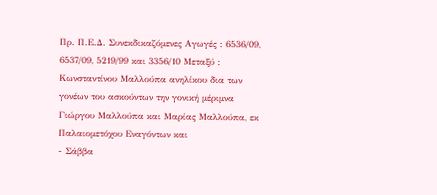Πρ. Π.Ε.Δ. Συνεκδικαζόμενες Αγωγές : 6536/09, 6537/09, 5219/99 και 3356/10 Μεταξύ : Κωνσταντίνου Μαλλούπα ανηλίκου δια των γονέων του ασκούντων την γονική μέριμνα Γιώργου Μαλλούπα και Μαρίας Μαλλούπα, εκ Παλαιομετόχου Εναγόντων και
- Σάββα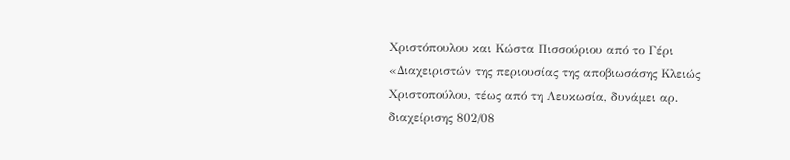Χριστόπουλου και Κώστα Πισσούριου από το Γέρι «Διαχειριστών της περιουσίας της αποβιωσάσης Κλειώς Χριστοπούλου, τέως από τη Λευκωσία, δυνάμει αρ. διαχείρισης 802/08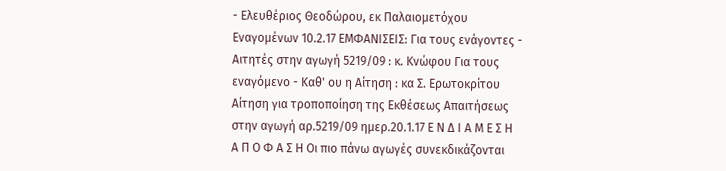- Ελευθέριος Θεοδώρου, εκ Παλαιομετόχου Εναγομένων 10.2.17 ΕΜΦΑΝΙΣΕΙΣ: Για τους ενάγοντες - Αιτητές στην αγωγή 5219/09 : κ. Κνώφου Για τους εναγόμενο - Καθ' ου η Αίτηση : κα Σ. Ερωτοκρίτου Αίτηση για τροποποίηση της Εκθέσεως Απαιτήσεως στην αγωγή αρ.5219/09 ημερ.20.1.17 Ε Ν Δ Ι Α Μ Ε Σ Η Α Π Ο Φ Α Σ Η Οι πιο πάνω αγωγές συνεκδικάζονται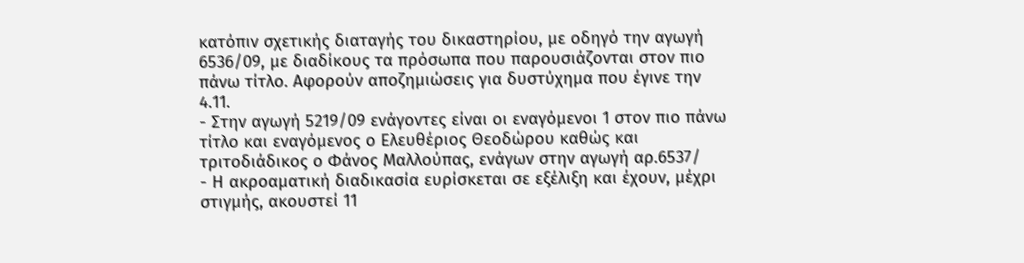κατόπιν σχετικής διαταγής του δικαστηρίου, με οδηγό την αγωγή 6536/09, με διαδίκους τα πρόσωπα που παρουσιάζονται στον πιο πάνω τίτλο. Αφορούν αποζημιώσεις για δυστύχημα που έγινε την 4.11.
- Στην αγωγή 5219/09 ενάγοντες είναι οι εναγόμενοι 1 στον πιο πάνω τίτλο και εναγόμενος ο Ελευθέριος Θεοδώρου καθώς και τριτοδιάδικος ο Φάνος Μαλλούπας, ενάγων στην αγωγή αρ.6537/
- Η ακροαματική διαδικασία ευρίσκεται σε εξέλιξη και έχουν, μέχρι στιγμής, ακουστεί 11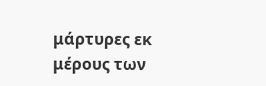μάρτυρες εκ μέρους των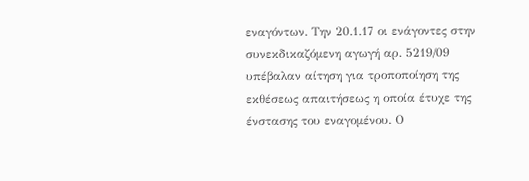εναγόντων. Την 20.1.17 οι ενάγοντες στην συνεκδικαζόμενη αγωγή αρ. 5219/09 υπέβαλαν αίτηση για τροποποίηση της εκθέσεως απαιτήσεως η οποία έτυχε της ένστασης του εναγομένου. Ο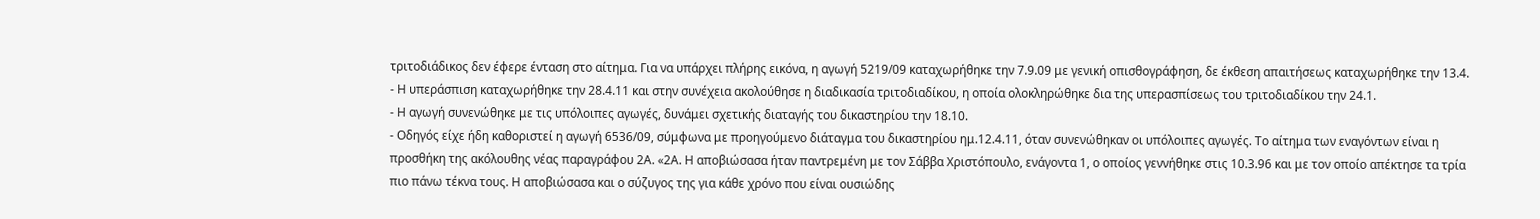τριτοδιάδικος δεν έφερε ένταση στο αίτημα. Για να υπάρχει πλήρης εικόνα, η αγωγή 5219/09 καταχωρήθηκε την 7.9.09 με γενική οπισθογράφηση, δε έκθεση απαιτήσεως καταχωρήθηκε την 13.4.
- Η υπεράσπιση καταχωρήθηκε την 28.4.11 και στην συνέχεια ακολούθησε η διαδικασία τριτοδιαδίκου, η οποία ολοκληρώθηκε δια της υπερασπίσεως του τριτοδιαδίκου την 24.1.
- Η αγωγή συνενώθηκε με τις υπόλοιπες αγωγές, δυνάμει σχετικής διαταγής του δικαστηρίου την 18.10.
- Οδηγός είχε ήδη καθοριστεί η αγωγή 6536/09, σύμφωνα με προηγούμενο διάταγμα του δικαστηρίου ημ.12.4.11, όταν συνενώθηκαν οι υπόλοιπες αγωγές. Το αίτημα των εναγόντων είναι η προσθήκη της ακόλουθης νέας παραγράφου 2Α. «2Α. Η αποβιώσασα ήταν παντρεμένη με τον Σάββα Χριστόπουλο, ενάγοντα 1, ο οποίος γεννήθηκε στις 10.3.96 και με τον οποίο απέκτησε τα τρία πιο πάνω τέκνα τους. Η αποβιώσασα και ο σύζυγος της για κάθε χρόνο που είναι ουσιώδης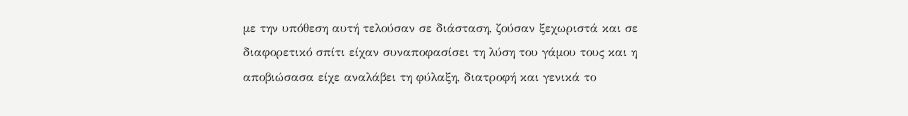με την υπόθεση αυτή τελούσαν σε διάσταση, ζούσαν ξεχωριστά και σε διαφορετικό σπίτι είχαν συναποφασίσει τη λύση του γάμου τους και η αποβιώσασα είχε αναλάβει τη φύλαξη, διατροφή και γενικά το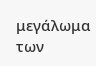μεγάλωμα των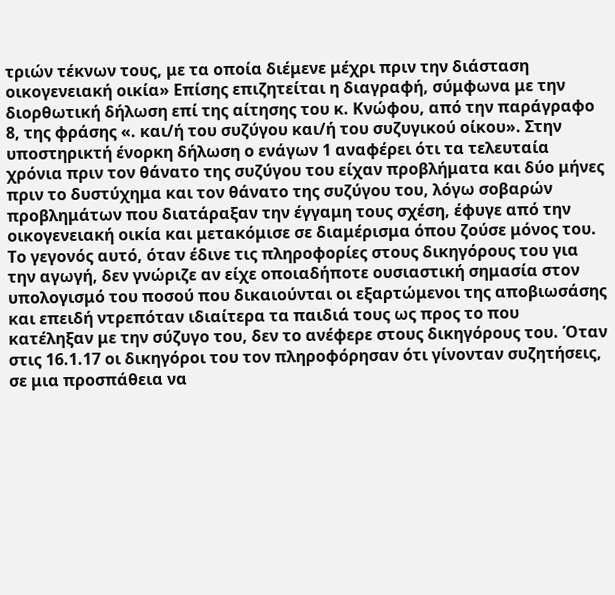τριών τέκνων τους, με τα οποία διέμενε μέχρι πριν την διάσταση οικογενειακή οικία» Επίσης επιζητείται η διαγραφή, σύμφωνα με την διορθωτική δήλωση επί της αίτησης του κ. Κνώφου, από την παράγραφο 8, της φράσης «. και/ή του συζύγου και/ή του συζυγικού οίκου». Στην υποστηρικτή ένορκη δήλωση ο ενάγων 1 αναφέρει ότι τα τελευταία χρόνια πριν τον θάνατο της συζύγου του είχαν προβλήματα και δύο μήνες πριν το δυστύχημα και τον θάνατο της συζύγου του, λόγω σοβαρών προβλημάτων που διατάραξαν την έγγαμη τους σχέση, έφυγε από την οικογενειακή οικία και μετακόμισε σε διαμέρισμα όπου ζούσε μόνος του. Το γεγονός αυτό, όταν έδινε τις πληροφορίες στους δικηγόρους του για την αγωγή, δεν γνώριζε αν είχε οποιαδήποτε ουσιαστική σημασία στον υπολογισμό του ποσού που δικαιούνται οι εξαρτώμενοι της αποβιωσάσης και επειδή ντρεπόταν ιδιαίτερα τα παιδιά τους ως προς το που κατέληξαν με την σύζυγο του, δεν το ανέφερε στους δικηγόρους του. Όταν στις 16.1.17 οι δικηγόροι του τον πληροφόρησαν ότι γίνονταν συζητήσεις, σε μια προσπάθεια να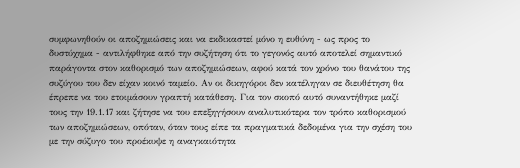συμφωνηθούν οι αποζημιώσεις και να εκδικαστεί μόνο η ευθύνη - ως προς το δυστύχημα - αντιλήφθηκε από την συζήτηση ότι το γεγονός αυτό αποτελεί σημαντικό παράγοντα στον καθορισμό των αποζημιώσεων, αφού κατά τον χρόνο του θανάτου της συζύγου του δεν είχαν κοινό ταμείο. Αν οι δικηγόροι δεν κατέληγαν σε διευθέτηση θα έπρεπε να του ετοιμάσουν γραπτή κατάθεση. Για τον σκοπό αυτό συναντήθηκε μαζί τους την 19.1.17 και ζήτησε να του επεξηγήσουν αναλυτικότερα τον τρόπο καθορισμού των αποζημιώσεων, οπόταν, όταν τους είπε τα πραγματικά δεδομένα για την σχέση του με την σύζυγο του προέκυψε η αναγκαιότητα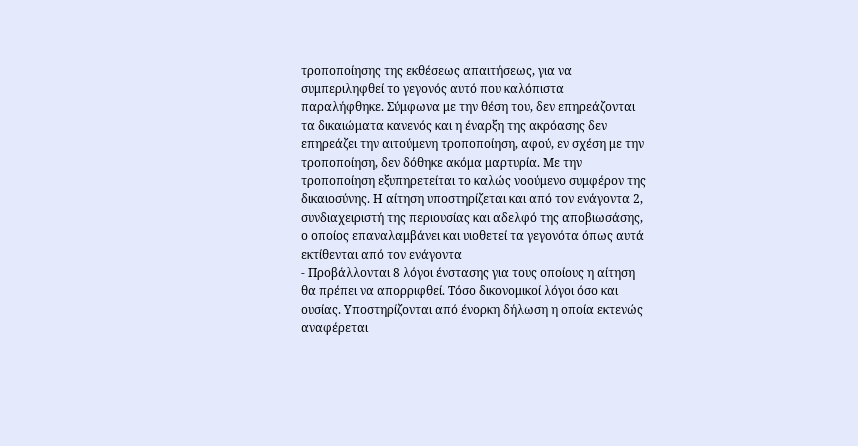τροποποίησης της εκθέσεως απαιτήσεως, για να συμπεριληφθεί το γεγονός αυτό που καλόπιστα παραλήφθηκε. Σύμφωνα με την θέση του, δεν επηρεάζονται τα δικαιώματα κανενός και η έναρξη της ακρόασης δεν επηρεάζει την αιτούμενη τροποποίηση, αφού, εν σχέση με την τροποποίηση, δεν δόθηκε ακόμα μαρτυρία. Με την τροποποίηση εξυπηρετείται το καλώς νοούμενο συμφέρον της δικαιοσύνης. Η αίτηση υποστηρίζεται και από τον ενάγοντα 2, συνδιαχειριστή της περιουσίας και αδελφό της αποβιωσάσης, ο οποίος επαναλαμβάνει και υιοθετεί τα γεγονότα όπως αυτά εκτίθενται από τον ενάγοντα
- Προβάλλονται 8 λόγοι ένστασης για τους οποίους η αίτηση θα πρέπει να απορριφθεί. Τόσο δικονομικοί λόγοι όσο και ουσίας. Υποστηρίζονται από ένορκη δήλωση η οποία εκτενώς αναφέρεται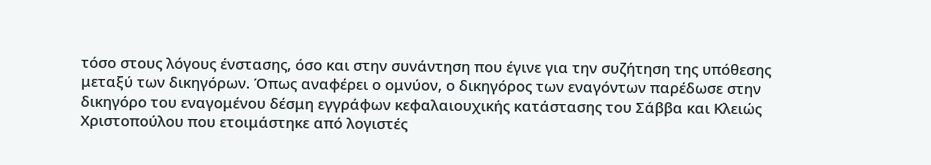τόσο στους λόγους ένστασης, όσο και στην συνάντηση που έγινε για την συζήτηση της υπόθεσης μεταξύ των δικηγόρων. Όπως αναφέρει ο ομνύον, ο δικηγόρος των εναγόντων παρέδωσε στην δικηγόρο του εναγομένου δέσμη εγγράφων κεφαλαιουχικής κατάστασης του Σάββα και Κλειώς Χριστοπούλου που ετοιμάστηκε από λογιστές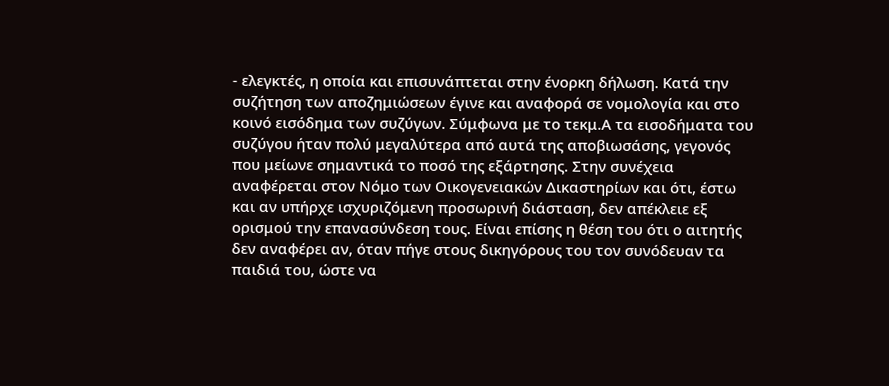- ελεγκτές, η οποία και επισυνάπτεται στην ένορκη δήλωση. Κατά την συζήτηση των αποζημιώσεων έγινε και αναφορά σε νομολογία και στο κοινό εισόδημα των συζύγων. Σύμφωνα με το τεκμ.Α τα εισοδήματα του συζύγου ήταν πολύ μεγαλύτερα από αυτά της αποβιωσάσης, γεγονός που μείωνε σημαντικά το ποσό της εξάρτησης. Στην συνέχεια αναφέρεται στον Νόμο των Οικογενειακών Δικαστηρίων και ότι, έστω και αν υπήρχε ισχυριζόμενη προσωρινή διάσταση, δεν απέκλειε εξ ορισμού την επανασύνδεση τους. Είναι επίσης η θέση του ότι ο αιτητής δεν αναφέρει αν, όταν πήγε στους δικηγόρους του τον συνόδευαν τα παιδιά του, ώστε να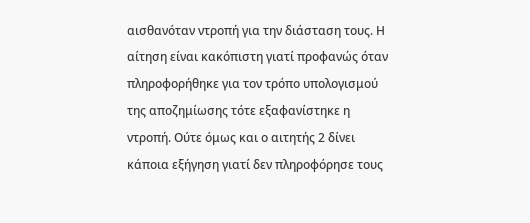αισθανόταν ντροπή για την διάσταση τους. Η αίτηση είναι κακόπιστη γιατί προφανώς όταν πληροφορήθηκε για τον τρόπο υπολογισμού της αποζημίωσης τότε εξαφανίστηκε η ντροπή. Ούτε όμως και ο αιτητής 2 δίνει κάποια εξήγηση γιατί δεν πληροφόρησε τους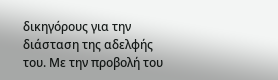δικηγόρους για την διάσταση της αδελφής του. Με την προβολή του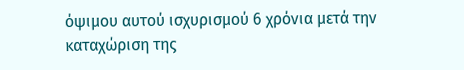όψιμου αυτού ισχυρισμού 6 χρόνια μετά την καταχώριση της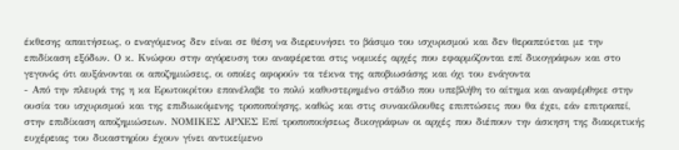έκθεσης απαιτήσεως, ο εναγόμενος δεν είναι σε θέση να διερευνήσει το βάσιμο του ισχυρισμού και δεν θεραπεύεται με την επιδίκαση εξόδων. Ο κ. Κνώφου στην αγόρευση του αναφέρεται στις νομικές αρχές που εφαρμόζονται επί δικογράφων και στο γεγονός ότι αυξάνονται οι αποζημιώσεις, οι οποίες αφορούν τα τέκνα της αποβιωσάσης και όχι του ενάγοντα
- Από την πλευρά της η κα Ερωτοκρίτου επανέλαβε το πολύ καθυστερημένο στάδιο που υπεβλήθη το αίτημα και αναφέρθηκε στην ουσία του ισχυρισμού και της επιδιωκόμενης τροποποίησης, καθώς και στις συνακόλουθες επιπτώσεις που θα έχει, εάν επιτραπεί, στην επιδίκαση αποζημιώσεων. ΝΟΜΙΚΕΣ ΑΡΧΕΣ Επί τροποποιήσεως δικογράφων οι αρχές που διέπουν την άσκηση της διακριτικής ευχέρειας του δικαστηρίου έχουν γίνει αντικείμενο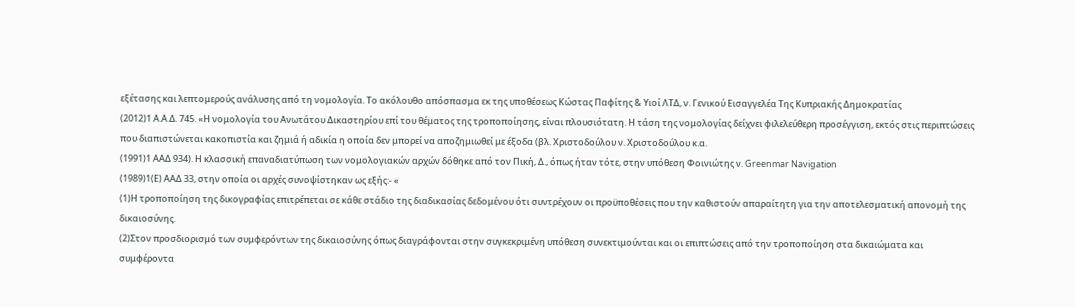εξέτασης και λεπτομερούς ανάλυσης από τη νομολογία. Το ακόλουθο απόσπασμα εκ της υποθέσεως Κώστας Παφίτης & Υιοί ΛΤΔ, ν. Γενικού Εισαγγελέα Της Κυπριακής Δημοκρατίας
(2012)1 Α.Α.Δ. 745. «Η νομολογία του Ανωτάτου Δικαστηρίου επί του θέματος της τροποποίησης, είναι πλουσιότατη. Η τάση της νομολογίας δείχνει φιλελεύθερη προσέγγιση, εκτός στις περιπτώσεις που διαπιστώνεται κακοπιστία και ζημιά ή αδικία η οποία δεν μπορεί να αποζημιωθεί με έξοδα (βλ. Χριστοδούλου ν. Χριστοδούλου κ.α.
(1991)1 ΑΑΔ 934). Η κλασσική επαναδιατύπωση των νομολογιακών αρχών δόθηκε από τον Πική, Δ., όπως ήταν τότε, στην υπόθεση Φοινιώτης ν. Greenmar Navigation
(1989)1(Ε) ΑΑΔ 33, στην οποία οι αρχές συνοψίστηκαν ως εξής:- «
(1)Η τροποποίηση της δικογραφίας επιτρέπεται σε κάθε στάδιο της διαδικασίας δεδομένου ότι συντρέχουν οι προϋποθέσεις που την καθιστούν απαραίτητη για την αποτελεσματική απονομή της δικαιοσύνης.
(2)Στον προσδιορισμό των συμφερόντων της δικαιοσύνης όπως διαγράφονται στην συγκεκριμένη υπόθεση συνεκτιμούνται και οι επιπτώσεις από την τροποποίηση στα δικαιώματα και συμφέροντα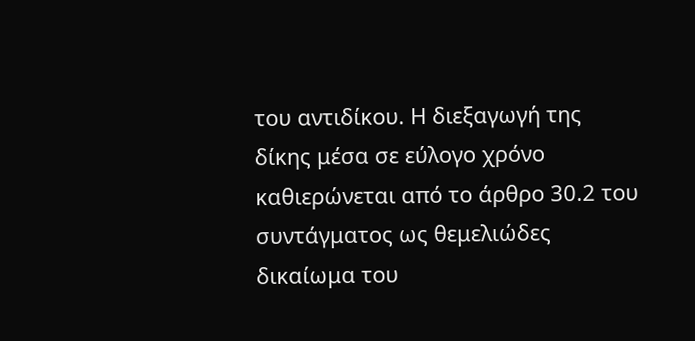του αντιδίκου. Η διεξαγωγή της δίκης μέσα σε εύλογο χρόνο καθιερώνεται από το άρθρο 30.2 του συντάγματος ως θεμελιώδες δικαίωμα του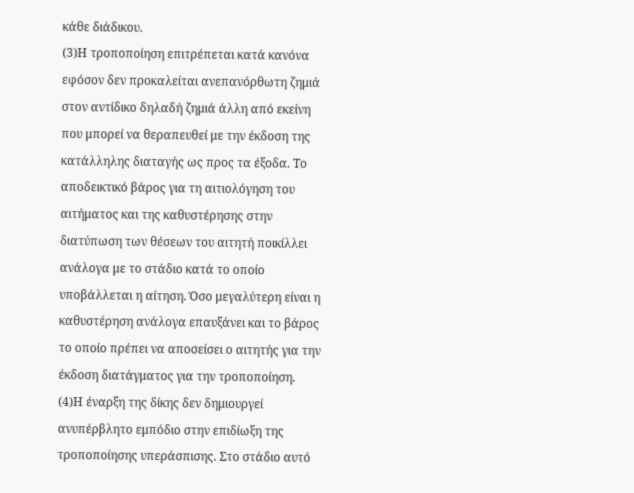κάθε διάδικου.
(3)Η τροποποίηση επιτρέπεται κατά κανόνα εφόσον δεν προκαλείται ανεπανόρθωτη ζημιά στον αντίδικο δηλαδή ζημιά άλλη από εκείνη που μπορεί να θεραπευθεί με την έκδοση της κατάλληλης διαταγής ως προς τα έξοδα. Το αποδεικτικό βάρος για τη αιτιολόγηση του αιτήματος και της καθυστέρησης στην διατύπωση των θέσεων του αιτητή ποικίλλει ανάλογα με το στάδιο κατά το οποίο υποβάλλεται η αίτηση. Όσο μεγαλύτερη είναι η καθυστέρηση ανάλογα επαυξάνει και το βάρος το οποίο πρέπει να αποσείσει ο αιτητής για την έκδοση διατάγματος για την τροποποίηση.
(4)Η έναρξη της δίκης δεν δημιουργεί ανυπέρβλητο εμπόδιο στην επιδίωξη της τροποποίησης υπεράσπισης. Στο στάδιο αυτό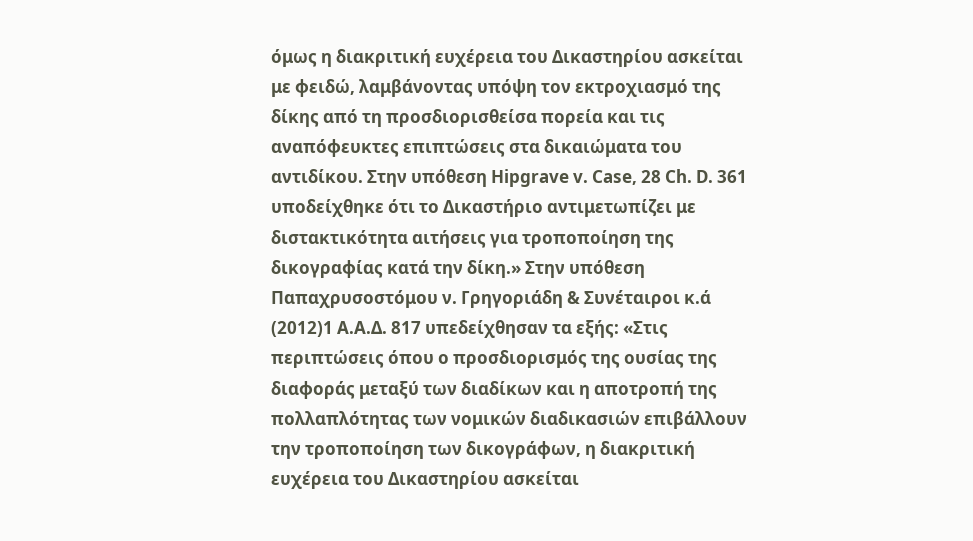όμως η διακριτική ευχέρεια του Δικαστηρίου ασκείται με φειδώ, λαμβάνοντας υπόψη τον εκτροχιασμό της δίκης από τη προσδιορισθείσα πορεία και τις αναπόφευκτες επιπτώσεις στα δικαιώματα του αντιδίκου. Στην υπόθεση Hipgrave v. Case, 28 Ch. D. 361 υποδείχθηκε ότι το Δικαστήριο αντιμετωπίζει με διστακτικότητα αιτήσεις για τροποποίηση της δικογραφίας κατά την δίκη.» Στην υπόθεση Παπαχρυσοστόμου ν. Γρηγοριάδη & Συνέταιροι κ.ά
(2012)1 Α.Α.Δ. 817 υπεδείχθησαν τα εξής: «Στις περιπτώσεις όπου ο προσδιορισμός της ουσίας της διαφοράς μεταξύ των διαδίκων και η αποτροπή της πολλαπλότητας των νομικών διαδικασιών επιβάλλουν την τροποποίηση των δικογράφων, η διακριτική ευχέρεια του Δικαστηρίου ασκείται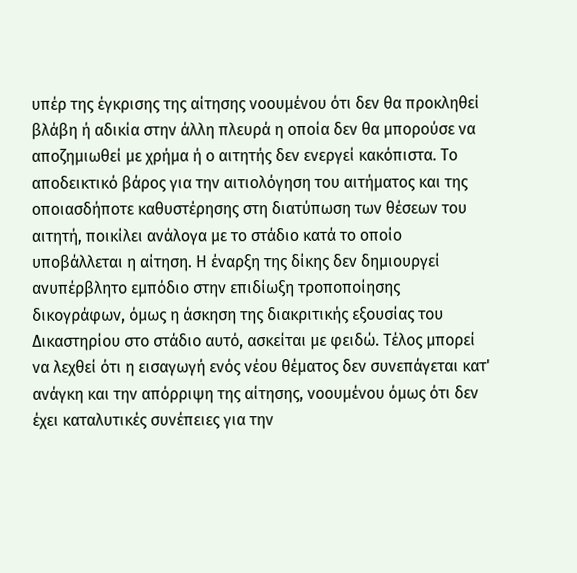υπέρ της έγκρισης της αίτησης νοουμένου ότι δεν θα προκληθεί βλάβη ή αδικία στην άλλη πλευρά η οποία δεν θα μπορούσε να αποζημιωθεί με χρήμα ή ο αιτητής δεν ενεργεί κακόπιστα. Το αποδεικτικό βάρος για την αιτιολόγηση του αιτήματος και της οποιασδήποτε καθυστέρησης στη διατύπωση των θέσεων του αιτητή, ποικίλει ανάλογα με το στάδιο κατά το οποίο υποβάλλεται η αίτηση. Η έναρξη της δίκης δεν δημιουργεί ανυπέρβλητο εμπόδιο στην επιδίωξη τροποποίησης δικογράφων, όμως η άσκηση της διακριτικής εξουσίας του Δικαστηρίου στο στάδιο αυτό, ασκείται με φειδώ. Τέλος μπορεί να λεχθεί ότι η εισαγωγή ενός νέου θέματος δεν συνεπάγεται κατ' ανάγκη και την απόρριψη της αίτησης, νοουμένου όμως ότι δεν έχει καταλυτικές συνέπειες για την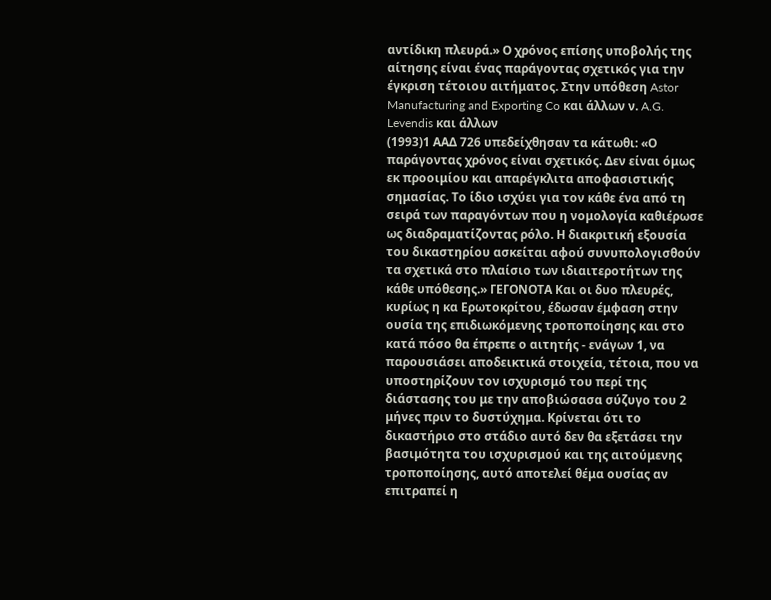αντίδικη πλευρά.» Ο χρόνος επίσης υποβολής της αίτησης είναι ένας παράγοντας σχετικός για την έγκριση τέτοιου αιτήματος. Στην υπόθεση Astor Manufacturing and Exporting Co και άλλων ν. A.G. Levendis και άλλων
(1993)1 ΑΑΔ 726 υπεδείχθησαν τα κάτωθι: «Ο παράγοντας χρόνος είναι σχετικός. Δεν είναι όμως εκ προοιμίου και απαρέγκλιτα αποφασιστικής σημασίας. Το ίδιο ισχύει για τον κάθε ένα από τη σειρά των παραγόντων που η νομολογία καθιέρωσε ως διαδραματίζοντας ρόλο. Η διακριτική εξουσία του δικαστηρίου ασκείται αφού συνυπολογισθούν τα σχετικά στο πλαίσιο των ιδιαιτεροτήτων της κάθε υπόθεσης.» ΓΕΓΟΝΟΤΑ Και οι δυο πλευρές, κυρίως η κα Ερωτοκρίτου, έδωσαν έμφαση στην ουσία της επιδιωκόμενης τροποποίησης και στο κατά πόσο θα έπρεπε ο αιτητής - ενάγων 1, να παρουσιάσει αποδεικτικά στοιχεία, τέτοια, που να υποστηρίζουν τον ισχυρισμό του περί της διάστασης του με την αποβιώσασα σύζυγο του 2 μήνες πριν το δυστύχημα. Κρίνεται ότι το δικαστήριο στο στάδιο αυτό δεν θα εξετάσει την βασιμότητα του ισχυρισμού και της αιτούμενης τροποποίησης, αυτό αποτελεί θέμα ουσίας αν επιτραπεί η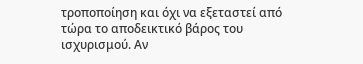τροποποίηση και όχι να εξεταστεί από τώρα το αποδεικτικό βάρος του ισχυρισμού. Αν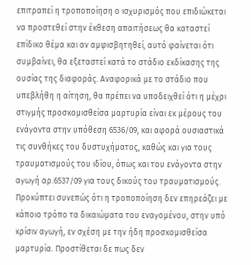επιτραπεί η τροποποίηση ο ισχυρισμός που επιδιώκεται να προστεθεί στην έκθεση απαιτήσεως θα καταστεί επίδικο θέμα και αν αμφισβητηθεί, αυτό φαίνεται ότι συμβαίνει, θα εξεταστεί κατά το στάδιο εκδίκασης της ουσίας της διαφοράς. Αναφορικά με το στάδιο που υπεβλήθη η αίτηση, θα πρέπει να υποδειχθεί ότι η μέχρι στιγμής προσκομισθείσα μαρτυρία είναι εκ μέρους του ενάγοντα στην υπόθεση 6536/09, και αφορά ουσιαστικά τις συνθήκες του δυστυχήματος, καθώς και για τους τραυματισμούς του ιδίου, όπως και του ενάγοντα στην αγωγή αρ.6537/09 για τους δικούς του τραυματισμούς. Προκύπτει συνεπώς ότι η τροποποίηση δεν επηρεάζει με κάποιο τρόπο τα δικαιώματα του εναγομένου, στην υπό κρίσιν αγωγή, εν σχέση με την ήδη προσκομισθείσα μαρτυρία. Προστίθεται δε πως δεν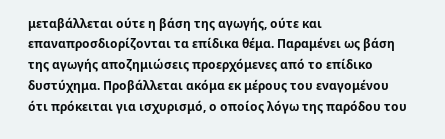μεταβάλλεται ούτε η βάση της αγωγής, ούτε και επαναπροσδιορίζονται τα επίδικα θέμα. Παραμένει ως βάση της αγωγής αποζημιώσεις προερχόμενες από το επίδικο δυστύχημα. Προβάλλεται ακόμα εκ μέρους του εναγομένου ότι πρόκειται για ισχυρισμό, ο οποίος λόγω της παρόδου του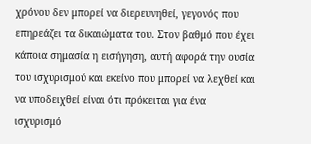χρόνου δεν μπορεί να διερευνηθεί, γεγονός που επηρεάζει τα δικαιώματα του. Στον βαθμό που έχει κάποια σημασία η εισήγηση, αυτή αφορά την ουσία του ισχυρισμού και εκείνο που μπορεί να λεχθεί και να υποδειχθεί είναι ότι πρόκειται για ένα ισχυρισμό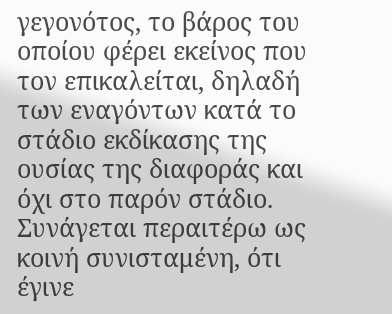γεγονότος, το βάρος του οποίου φέρει εκείνος που τον επικαλείται, δηλαδή των εναγόντων κατά το στάδιο εκδίκασης της ουσίας της διαφοράς και όχι στο παρόν στάδιο. Συνάγεται περαιτέρω ως κοινή συνισταμένη, ότι έγινε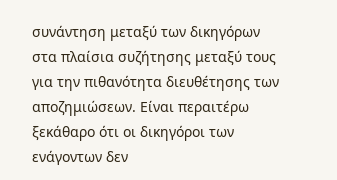συνάντηση μεταξύ των δικηγόρων στα πλαίσια συζήτησης μεταξύ τους για την πιθανότητα διευθέτησης των αποζημιώσεων. Είναι περαιτέρω ξεκάθαρο ότι οι δικηγόροι των ενάγοντων δεν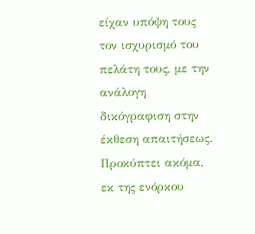είχαν υπόψη τους τον ισχυρισμό του πελάτη τους, με την ανάλογη δικόγραφιση στην έκθεση απαιτήσεως. Προκύπτει ακόμα, εκ της ενόρκου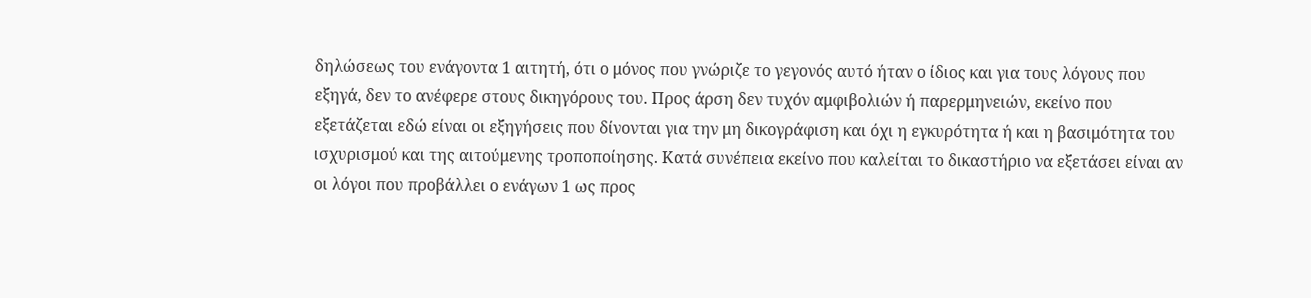δηλώσεως του ενάγοντα 1 αιτητή, ότι ο μόνος που γνώριζε το γεγονός αυτό ήταν ο ίδιος και για τους λόγους που εξηγά, δεν το ανέφερε στους δικηγόρους του. Προς άρση δεν τυχόν αμφιβολιών ή παρερμηνειών, εκείνο που εξετάζεται εδώ είναι οι εξηγήσεις που δίνονται για την μη δικογράφιση και όχι η εγκυρότητα ή και η βασιμότητα του ισχυρισμού και της αιτούμενης τροποποίησης. Κατά συνέπεια εκείνο που καλείται το δικαστήριο να εξετάσει είναι αν οι λόγοι που προβάλλει ο ενάγων 1 ως προς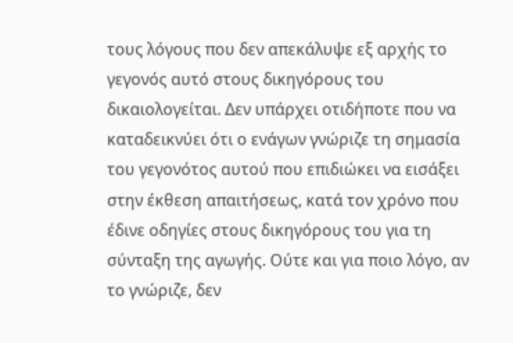τους λόγους που δεν απεκάλυψε εξ αρχής το γεγονός αυτό στους δικηγόρους του δικαιολογείται. Δεν υπάρχει οτιδήποτε που να καταδεικνύει ότι ο ενάγων γνώριζε τη σημασία του γεγονότος αυτού που επιδιώκει να εισάξει στην έκθεση απαιτήσεως, κατά τον χρόνο που έδινε οδηγίες στους δικηγόρους του για τη σύνταξη της αγωγής. Ούτε και για ποιο λόγο, αν το γνώριζε, δεν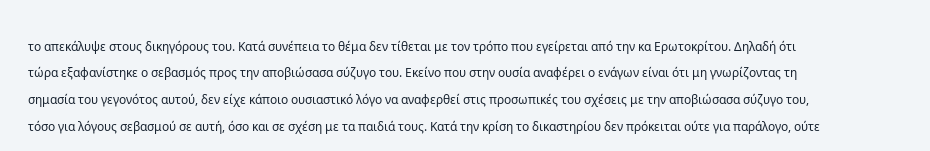το απεκάλυψε στους δικηγόρους του. Κατά συνέπεια το θέμα δεν τίθεται με τον τρόπο που εγείρεται από την κα Ερωτοκρίτου. Δηλαδή ότι τώρα εξαφανίστηκε ο σεβασμός προς την αποβιώσασα σύζυγο του. Εκείνο που στην ουσία αναφέρει ο ενάγων είναι ότι μη γνωρίζοντας τη σημασία του γεγονότος αυτού, δεν είχε κάποιο ουσιαστικό λόγο να αναφερθεί στις προσωπικές του σχέσεις με την αποβιώσασα σύζυγο του, τόσο για λόγους σεβασμού σε αυτή, όσο και σε σχέση με τα παιδιά τους. Κατά την κρίση το δικαστηρίου δεν πρόκειται ούτε για παράλογο, ούτε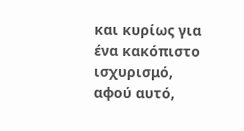και κυρίως για ένα κακόπιστο ισχυρισμό, αφού αυτό,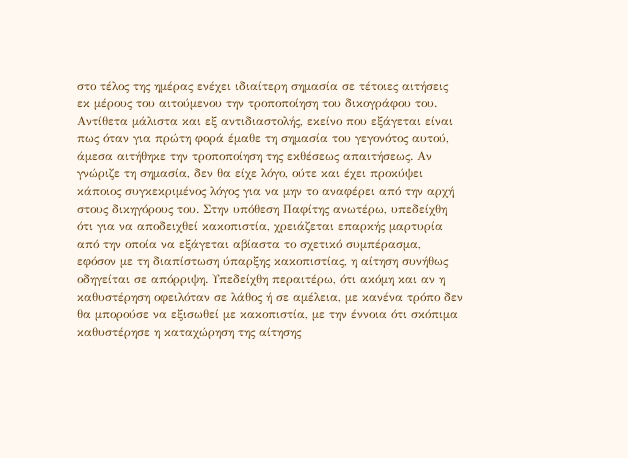στο τέλος της ημέρας ενέχει ιδιαίτερη σημασία σε τέτοιες αιτήσεις εκ μέρους του αιτούμενου την τροποποίηση του δικογράφου του. Αντίθετα μάλιστα και εξ αντιδιαστολής, εκείνο που εξάγεται είναι πως όταν για πρώτη φορά έμαθε τη σημασία του γεγονότος αυτού, άμεσα αιτήθηκε την τροποποίηση της εκθέσεως απαιτήσεως. Αν γνώριζε τη σημασία, δεν θα είχε λόγο, ούτε και έχει προκύψει κάποιος συγκεκριμένος λόγος για να μην το αναφέρει από την αρχή στους δικηγόρους του. Στην υπόθεση Παφίτης ανωτέρω, υπεδείχθη ότι για να αποδειχθεί κακοπιστία, χρειάζεται επαρκής μαρτυρία από την οποία να εξάγεται αβίαστα το σχετικό συμπέρασμα, εφόσον με τη διαπίστωση ύπαρξης κακοπιστίας, η αίτηση συνήθως οδηγείται σε απόρριψη. Υπεδείχθη περαιτέρω, ότι ακόμη και αν η καθυστέρηση οφειλόταν σε λάθος ή σε αμέλεια, με κανένα τρόπο δεν θα μπορούσε να εξισωθεί με κακοπιστία, με την έννοια ότι σκόπιμα καθυστέρησε η καταχώρηση της αίτησης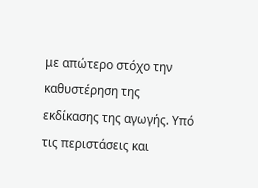με απώτερο στόχο την καθυστέρηση της εκδίκασης της αγωγής. Υπό τις περιστάσεις και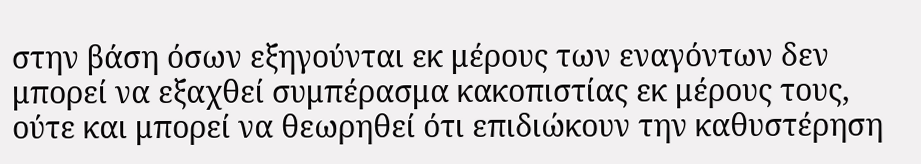στην βάση όσων εξηγούνται εκ μέρους των εναγόντων δεν μπορεί να εξαχθεί συμπέρασμα κακοπιστίας εκ μέρους τους, ούτε και μπορεί να θεωρηθεί ότι επιδιώκουν την καθυστέρηση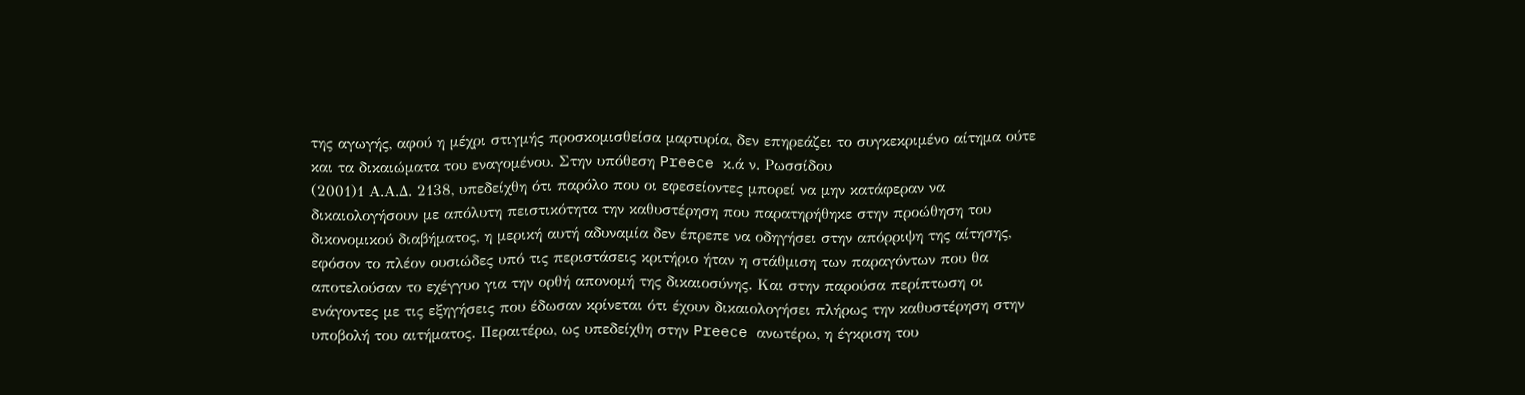της αγωγής, αφού η μέχρι στιγμής προσκομισθείσα μαρτυρία, δεν επηρεάζει το συγκεκριμένο αίτημα ούτε και τα δικαιώματα του εναγομένου. Στην υπόθεση Preece κ.ά ν. Ρωσσίδου
(2001)1 Α.Α.Δ. 2138, υπεδείχθη ότι παρόλο που οι εφεσείοντες μπορεί να μην κατάφεραν να δικαιολογήσουν με απόλυτη πειστικότητα την καθυστέρηση που παρατηρήθηκε στην προώθηση του δικονομικού διαβήματος, η μερική αυτή αδυναμία δεν έπρεπε να οδηγήσει στην απόρριψη της αίτησης, εφόσον το πλέον ουσιώδες υπό τις περιστάσεις κριτήριο ήταν η στάθμιση των παραγόντων που θα αποτελούσαν το εχέγγυο για την ορθή απονομή της δικαιοσύνης. Και στην παρούσα περίπτωση οι ενάγοντες με τις εξηγήσεις που έδωσαν κρίνεται ότι έχουν δικαιολογήσει πλήρως την καθυστέρηση στην υποβολή του αιτήματος. Περαιτέρω, ως υπεδείχθη στην Preece ανωτέρω, η έγκριση του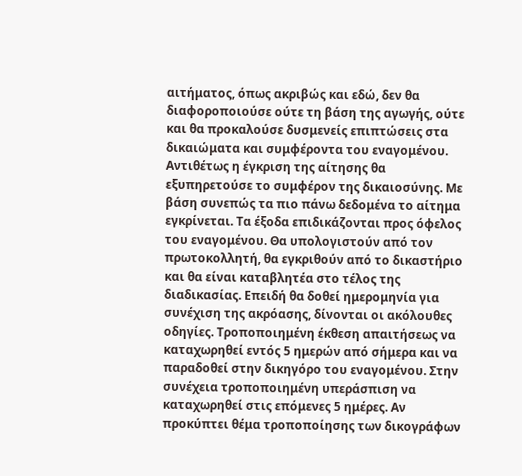αιτήματος, όπως ακριβώς και εδώ, δεν θα διαφοροποιούσε ούτε τη βάση της αγωγής, ούτε και θα προκαλούσε δυσμενείς επιπτώσεις στα δικαιώματα και συμφέροντα του εναγομένου. Αντιθέτως η έγκριση της αίτησης θα εξυπηρετούσε το συμφέρον της δικαιοσύνης. Με βάση συνεπώς τα πιο πάνω δεδομένα το αίτημα εγκρίνεται. Τα έξοδα επιδικάζονται προς όφελος του εναγομένου. Θα υπολογιστούν από τον πρωτοκολλητή, θα εγκριθούν από το δικαστήριο και θα είναι καταβλητέα στο τέλος της διαδικασίας. Επειδή θα δοθεί ημερομηνία για συνέχιση της ακρόασης, δίνονται οι ακόλουθες οδηγίες. Τροποποιημένη έκθεση απαιτήσεως να καταχωρηθεί εντός 5 ημερών από σήμερα και να παραδοθεί στην δικηγόρο του εναγομένου. Στην συνέχεια τροποποιημένη υπεράσπιση να καταχωρηθεί στις επόμενες 5 ημέρες. Αν προκύπτει θέμα τροποποίησης των δικογράφων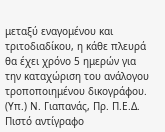μεταξύ εναγομένου και τριτοδιαδίκου, η κάθε πλευρά θα έχει χρόνο 5 ημερών για την καταχώριση του ανάλογου τροποποιημένου δικογράφου. (Υπ.) Ν. Γιαπανάς, Πρ. Π.Ε.Δ. Πιστό αντίγραφο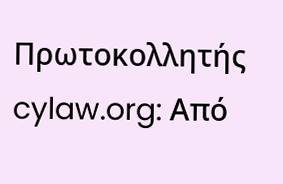Πρωτοκολλητής cylaw.org: Από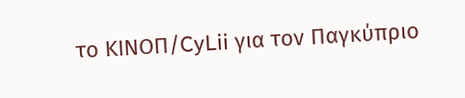το ΚΙΝOΠ/CyLii για τον Παγκύπριο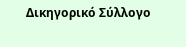Δικηγορικό Σύλλογο